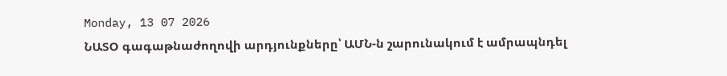Monday, 13 07 2026
ՆԱՏՕ գագաթնաժողովի արդյունքները՝ ԱՄՆ-ն շարունակում է ամրապնդել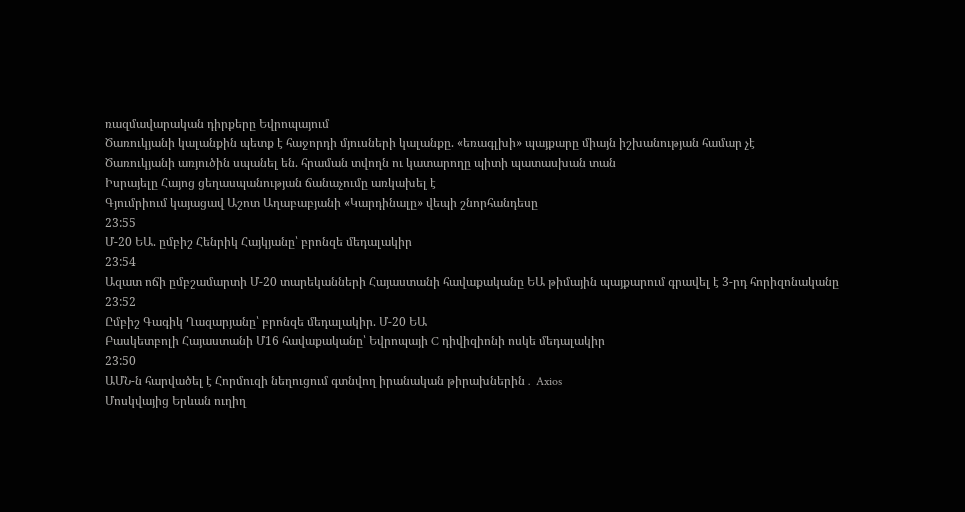ռազմավարական դիրքերը Եվրոպայում
Ծառուկյանի կալանքին պետք է հաջորդի մյուսների կալանքը. «եռագլխի» պայքարը միայն իշխանության համար չէ
Ծառուկյանի առյուծին սպանել են. հրաման տվողն ու կատարողը պիտի պատասխան տան
Իսրայելը Հայոց ցեղասպանության ճանաչումը առկախել է
Գյումրիում կայացավ Աշոտ Աղաբաբյանի «Կարդինալը» վեպի շնորհանդեսը
23:55
Մ-20 ԵԱ. ըմբիշ Հենրիկ Հայկյանը՝ բրոնզե մեդալակիր
23:54
Ազատ ոճի ըմբշամարտի Մ-20 տարեկանների Հայաստանի հավաքականը ԵԱ թիմային պայքարում գրավել է 3-րդ հորիզոնականը
23:52
Ըմբիշ Գագիկ Ղազարյանը՝ բրոնզե մեդալակիր. Մ-20 ԵԱ
Բասկետբոլի Հայաստանի Մ16 հավաքականը՝ Եվրոպայի C դիվիզիոնի ոսկե մեդալակիր
23:50
ԱՄՆ-ն հարվածել է Հորմուզի նեղուցում գտնվող իրանական թիրախներին․ Axios
Մոսկվայից Երևան ուղիղ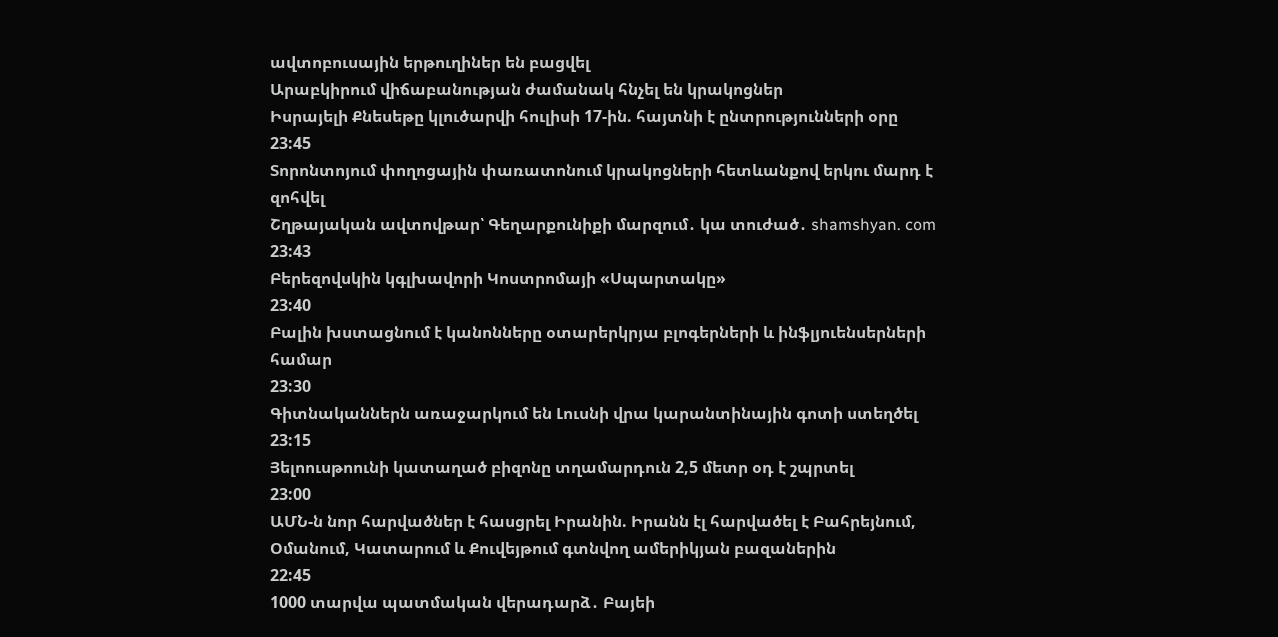ավտոբուսային երթուղիներ են բացվել
Արաբկիրում վիճաբանության ժամանակ հնչել են կրակոցներ
Իսրայելի Քնեսեթը կլուծարվի հուլիսի 17-ին. հայտնի է ընտրությունների օրը
23:45
Տորոնտոյում փողոցային փառատոնում կրակոցների հետևանքով երկու մարդ է զոհվել
Շղթայական ավտովթար՝ Գեղարքունիքի մարզում․ կա տուժած․ shamshyan. com
23:43
Բերեզովսկին կգլխավորի Կոստրոմայի «Սպարտակը»
23:40
Բալին խստացնում է կանոնները օտարերկրյա բլոգերների և ինֆլյուենսերների համար
23:30
Գիտնականներն առաջարկում են Լուսնի վրա կարանտինային գոտի ստեղծել
23:15
Յելոուսթոունի կատաղած բիզոնը տղամարդուն 2,5 մետր օդ է շպրտել
23:00
ԱՄՆ-ն նոր հարվածներ է հասցրել Իրանին. Իրանն էլ հարվածել է Բահրեյնում, Օմանում, Կատարում և Քուվեյթում գտնվող ամերիկյան բազաներին
22:45
1000 տարվա պատմական վերադարձ․ Բայեի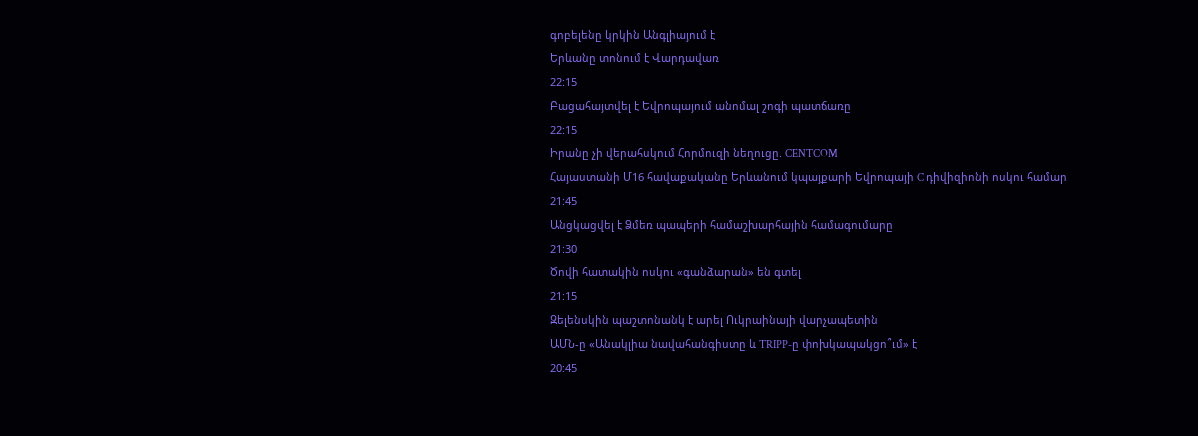գոբելենը կրկին Անգլիայում է
Երևանը տոնում է Վարդավառ
22:15
Բացահայտվել է Եվրոպայում անոմալ շոգի պատճառը
22:15
Իրանը չի վերահսկում Հորմուզի նեղուցը. CENTCOM
Հայաստանի Մ16 հավաքականը Երևանում կպայքարի Եվրոպայի C դիվիզիոնի ոսկու համար
21:45
Անցկացվել է Ձմեռ պապերի համաշխարհային համագումարը
21:30
Ծովի հատակին ոսկու «գանձարան» են գտել
21:15
Զելենսկին պաշտոնանկ է արել Ուկրաինայի վարչապետին
ԱՄՆ-ը «Անակլիա նավահանգիստը և TRIPP-ը փոխկապակցո՞ւմ» է
20:45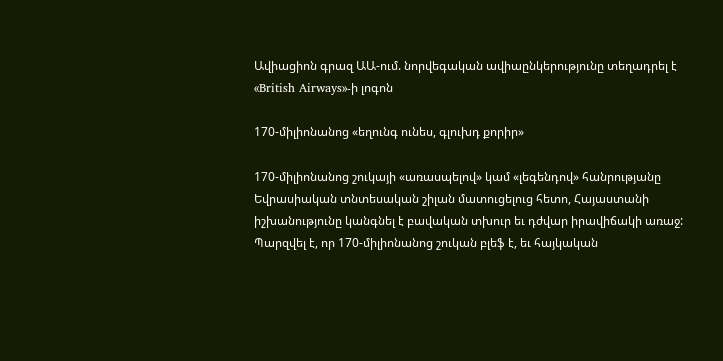Ավիացիոն գրազ ԱԱ-ում. նորվեգական ավիաընկերությունը տեղադրել է «British Airways»-ի լոգոն

170-միլիոնանոց «եղունգ ունես, գլուխդ քորիր»

170-միլիոնանոց շուկայի «առասպելով» կամ «լեգենդով» հանրությանը Եվրասիական տնտեսական շիլան մատուցելուց հետո, Հայաստանի իշխանությունը կանգնել է բավական տխուր եւ դժվար իրավիճակի առաջ: Պարզվել է, որ 170-միլիոնանոց շուկան բլեֆ է, եւ հայկական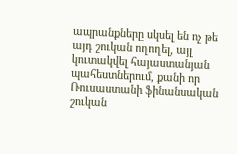ապրանքները սկսել են ոչ թե այդ շուկան ողողել, այլ կուտակվել հայաստանյան պահեստներում, քանի որ Ռուսաստանի ֆինանսական շուկան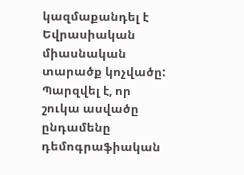կազմաքանդել է Եվրասիական միասնական տարածք կոչվածը: Պարզվել է, որ շուկա ասվածը ընդամենը դեմոգրաֆիական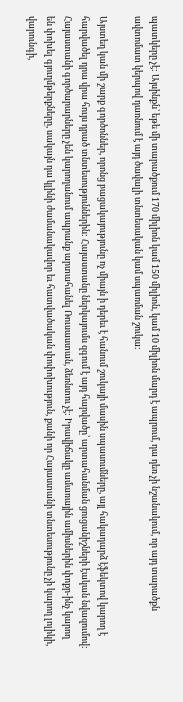պատկերը չէ: Այսինքն՝ եթե մի տարածքում 170 միլիոն կամ 150 միլիոն, կամ 10 միլիոն մարդ է ապրում, դա դեռ չի նշանակում, որ այդ տարածքն ավտոմատ կերպով դառնում է այդ ծավալի տնտեսական կամ սպառման շուկա:

Այստեղ կան մի շարք գործոններ, որոնց բացակայությունը ոչ միայն ի դերեւ է հանում շուկայի մասին սպասումները, այլ հակադարձ էֆեկտով կարող է հարվածել դրա վրա հույս դրած տնտեսություններին: Հայաստանը ներկայումս զգում է այդ հարվածը՝ արտահանման ցուցանիշների էական նվազումով: Հայաստանի գործարարները չեն կարողանում ապրանք արտահանել Ռուսաստան, ձեռնտու չէ: Իրավիճակը ամառային ամիսներին փոքր-ինչ կարող են փոխել գյուղմթերքները, սակայն դա կլինի ժամանակավոր եւ հատվածական փոփոխություն, քանի որ Հայաստանի տնտեսությունը չի կարող լոլիկի, վարունգի,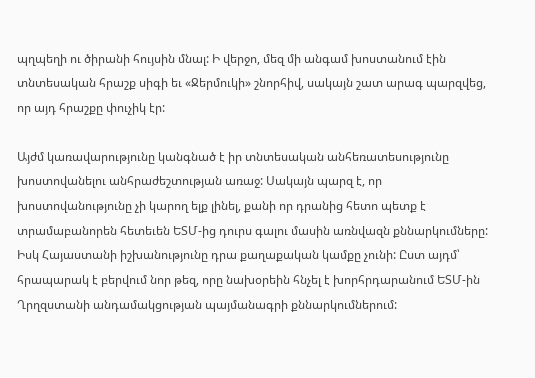պղպեղի ու ծիրանի հույսին մնալ: Ի վերջո, մեզ մի անգամ խոստանում էին տնտեսական հրաշք սիգի եւ «Ջերմուկի» շնորհիվ, սակայն շատ արագ պարզվեց, որ այդ հրաշքը փուչիկ էր:

Այժմ կառավարությունը կանգնած է իր տնտեսական անհեռատեսությունը խոստովանելու անհրաժեշտության առաջ: Սակայն պարզ է, որ խոստովանությունը չի կարող ելք լինել, քանի որ դրանից հետո պետք է տրամաբանորեն հետեւեն ԵՏՄ-ից դուրս գալու մասին առնվազն քննարկումները: Իսկ Հայաստանի իշխանությունը դրա քաղաքական կամքը չունի: Ըստ այդմ՝ հրապարակ է բերվում նոր թեզ, որը նախօրեին հնչել է խորհրդարանում ԵՏՄ-ին Ղրղզստանի անդամակցության պայմանագրի քննարկումներում: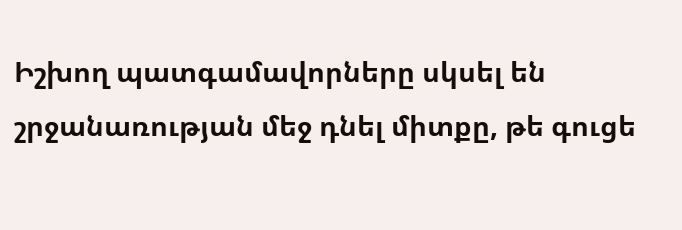Իշխող պատգամավորները սկսել են շրջանառության մեջ դնել միտքը, թե գուցե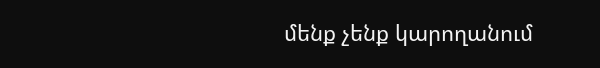մենք չենք կարողանում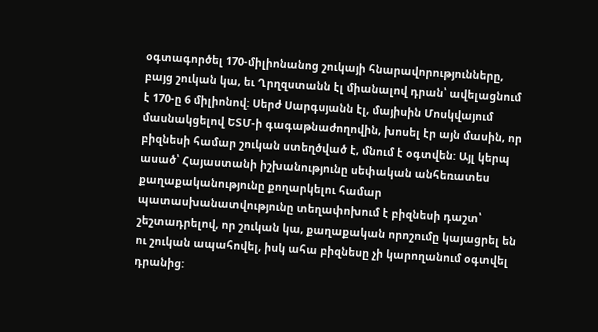օգտագործել 170-միլիոնանոց շուկայի հնարավորությունները, բայց շուկան կա, եւ Ղրղզստանն էլ միանալով դրան՝ ավելացնում է 170-ը 6 միլիոնով: Սերժ Սարգսյանն էլ, մայիսին Մոսկվայում մասնակցելով ԵՏՄ-ի գագաթնաժողովին, խոսել էր այն մասին, որ բիզնեսի համար շուկան ստեղծված է, մնում է օգտվեն: Այլ կերպ ասած՝ Հայաստանի իշխանությունը սեփական անհեռատես քաղաքականությունը քողարկելու համար պատասխանատվությունը տեղափոխում է բիզնեսի դաշտ՝ շեշտադրելով, որ շուկան կա, քաղաքական որոշումը կայացրել են ու շուկան ապահովել, իսկ ահա բիզնեսը չի կարողանում օգտվել դրանից: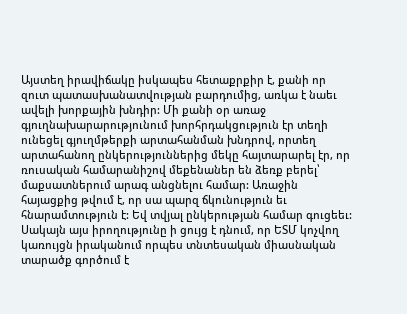Այստեղ իրավիճակը իսկապես հետաքրքիր է, քանի որ զուտ պատասխանատվության բարդումից, առկա է նաեւ ավելի խորքային խնդիր: Մի քանի օր առաջ գյուղնախարարությունում խորհրդակցություն էր տեղի ունեցել գյուղմթերքի արտահանման խնդրով, որտեղ արտահանող ընկերություններից մեկը հայտարարել էր, որ ռուսական համարանիշով մեքենաներ են ձեռք բերել՝ մաքսատներում արագ անցնելու համար: Առաջին հայացքից թվում է, որ սա պարզ ճկունություն եւ հնարամտություն է: Եվ տվյալ ընկերության համար գուցեեւ: Սակայն այս իրողությունը ի ցույց է դնում, որ ԵՏՄ կոչվող կառույցն իրականում որպես տնտեսական միասնական տարածք գործում է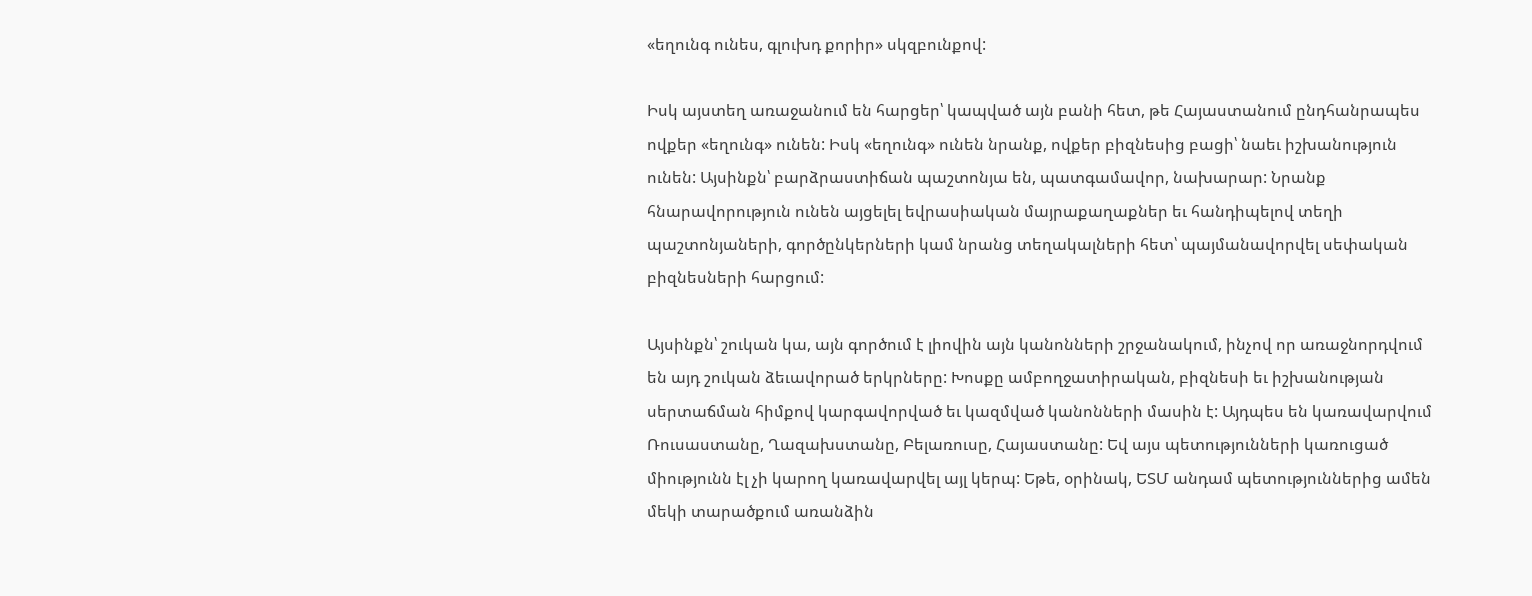«եղունգ ունես, գլուխդ քորիր» սկզբունքով:

Իսկ այստեղ առաջանում են հարցեր՝ կապված այն բանի հետ, թե Հայաստանում ընդհանրապես ովքեր «եղունգ» ունեն: Իսկ «եղունգ» ունեն նրանք, ովքեր բիզնեսից բացի՝ նաեւ իշխանություն ունեն: Այսինքն՝ բարձրաստիճան պաշտոնյա են, պատգամավոր, նախարար: Նրանք հնարավորություն ունեն այցելել եվրասիական մայրաքաղաքներ եւ հանդիպելով տեղի պաշտոնյաների, գործընկերների կամ նրանց տեղակալների հետ՝ պայմանավորվել սեփական բիզնեսների հարցում:

Այսինքն՝ շուկան կա, այն գործում է լիովին այն կանոնների շրջանակում, ինչով որ առաջնորդվում են այդ շուկան ձեւավորած երկրները: Խոսքը ամբողջատիրական, բիզնեսի եւ իշխանության սերտաճման հիմքով կարգավորված եւ կազմված կանոնների մասին է: Այդպես են կառավարվում Ռուսաստանը, Ղազախստանը, Բելառուսը, Հայաստանը: Եվ այս պետությունների կառուցած միությունն էլ չի կարող կառավարվել այլ կերպ: Եթե, օրինակ, ԵՏՄ անդամ պետություններից ամեն մեկի տարածքում առանձին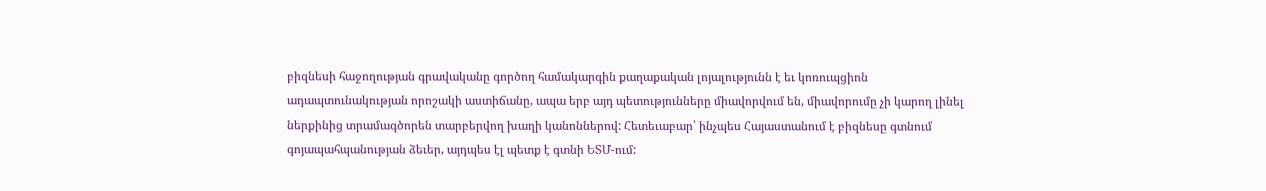բիզնեսի հաջողության գրավականը գործող համակարգին քաղաքական լոյալությունն է եւ կոռուպցիոն ադապտունակության որոշակի աստիճանը, ապա երբ այդ պետությունները միավորվում են, միավորումը չի կարող լինել ներքինից տրամագծորեն տարբերվող խաղի կանոններով: Հետեւաբար՝ ինչպես Հայաստանում է բիզնեսը գտնում գոյապահպանության ձեւեր, այդպես էլ պետք է գտնի ԵՏՄ-ում: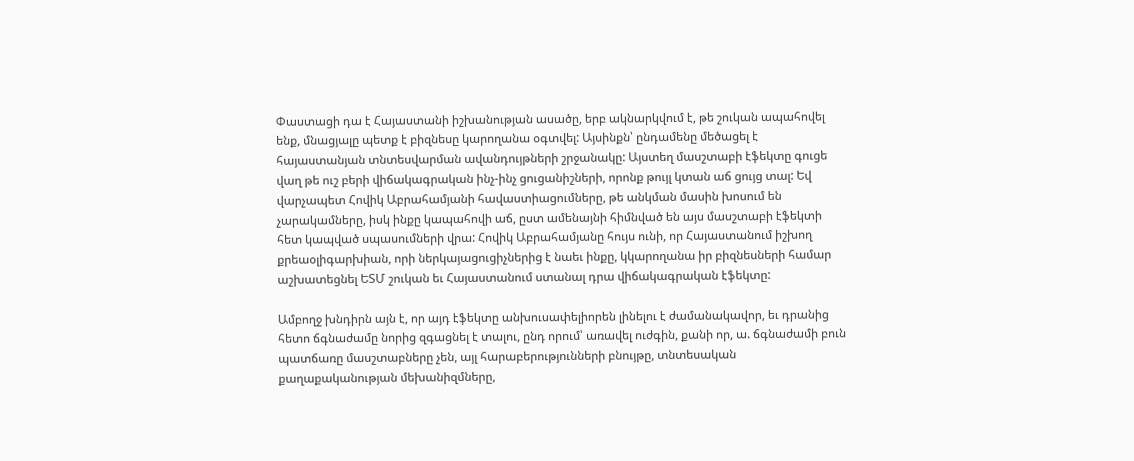Փաստացի դա է Հայաստանի իշխանության ասածը, երբ ակնարկվում է, թե շուկան ապահովել ենք, մնացյալը պետք է բիզնեսը կարողանա օգտվել: Այսինքն՝ ընդամենը մեծացել է հայաստանյան տնտեսվարման ավանդույթների շրջանակը: Այստեղ մասշտաբի էֆեկտը գուցե վաղ թե ուշ բերի վիճակագրական ինչ-ինչ ցուցանիշների, որոնք թույլ կտան աճ ցույց տալ: Եվ վարչապետ Հովիկ Աբրահամյանի հավաստիացումները, թե անկման մասին խոսում են չարակամները, իսկ ինքը կապահովի աճ, ըստ ամենայնի հիմնված են այս մասշտաբի էֆեկտի հետ կապված սպասումների վրա: Հովիկ Աբրահամյանը հույս ունի, որ Հայաստանում իշխող քրեաօլիգարխիան, որի ներկայացուցիչներից է նաեւ ինքը, կկարողանա իր բիզնեսների համար աշխատեցնել ԵՏՄ շուկան եւ Հայաստանում ստանալ դրա վիճակագրական էֆեկտը:

Ամբողջ խնդիրն այն է, որ այդ էֆեկտը անխուսափելիորեն լինելու է ժամանակավոր, եւ դրանից հետո ճգնաժամը նորից զգացնել է տալու, ընդ որում՝ առավել ուժգին, քանի որ, ա. ճգնաժամի բուն պատճառը մասշտաբները չեն, այլ հարաբերությունների բնույթը, տնտեսական քաղաքականության մեխանիզմները,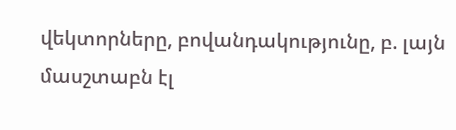վեկտորները, բովանդակությունը, բ. լայն մասշտաբն էլ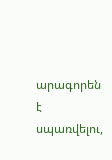արագորեն է սպառվելու,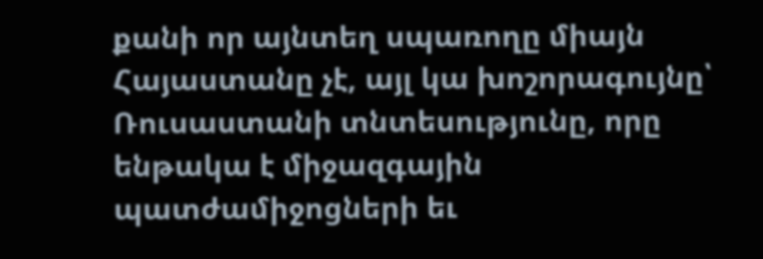քանի որ այնտեղ սպառողը միայն Հայաստանը չէ, այլ կա խոշորագույնը՝ Ռուսաստանի տնտեսությունը, որը ենթակա է միջազգային պատժամիջոցների եւ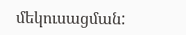մեկուսացման: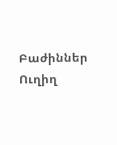Բաժիններ
Ուղիղ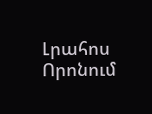Լրահոս
Որոնում